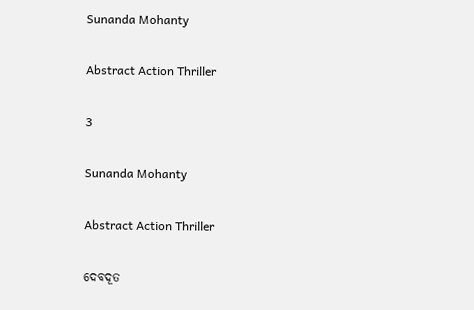Sunanda Mohanty

Abstract Action Thriller

3

Sunanda Mohanty

Abstract Action Thriller

ଦେବଦୂତ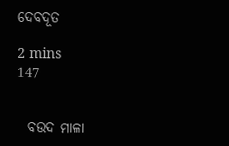ଦେବଦୂତ

2 mins
147


  ବଉଦ ମାଳା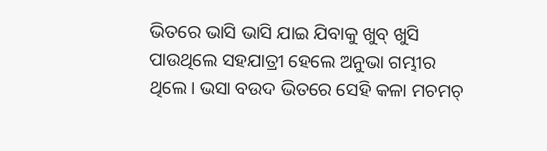ଭିତରେ ଭାସି ଭାସି ଯାଇ ଯିବାକୁ ଖୁବ୍ ଖୁସି ପାଉଥିଲେ ସହଯାତ୍ରୀ ହେଲେ ଅନୁଭା ଗମ୍ଭୀର ଥିଲେ। ଭସା ବଉଦ ଭିତରେ ସେହି କଳା ମଚମଚ୍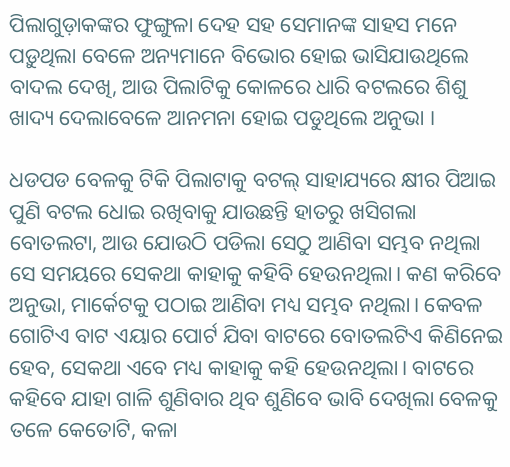ପିଲାଗୁଡ଼ାକଙ୍କର ଫୁଙ୍ଗୁଳା ଦେହ ସହ ସେମାନଙ୍କ ସାହସ ମନେ ପଡ଼ୁଥିଲା ବେଳେ ଅନ୍ୟମାନେ ବିଭୋର ହୋଇ ଭାସିଯାଉଥିଲେ ବାଦଲ ଦେଖି, ଆଉ ପିଲାଟିକୁ କୋଳରେ ଧାରି ବଟଲରେ ଶିଶୁ ଖାଦ୍ୟ ଦେଲାବେଳେ ଆନମନା ହୋଇ ପଡୁଥିଲେ ଅନୁଭା ।

ଧଡପଡ ବେଳକୁ ଟିକି ପିଲାଟାକୁ ବଟଲ୍ ସାହାଯ୍ୟରେ କ୍ଷୀର ପିଆଇ ପୁଣି ବଟଲ ଧୋଇ ରଖିବାକୁ ଯାଉଛନ୍ତି ହାତରୁ ଖସିଗଲା ବୋତଲଟା, ଆଉ ଯୋଉଠି ପଡିଲା ସେଠୁ ଆଣିବା ସମ୍ଭବ ନଥିଲା ସେ ସମୟରେ ସେକଥା କାହାକୁ କହିବି ହେଉନଥିଲା। କଣ କରିବେ ଅନୁଭା, ମାର୍କେଟକୁ ପଠାଇ ଆଣିବା ମଧ୍ୟ ସମ୍ଭବ ନଥିଲା। କେବଳ ଗୋଟିଏ ବାଟ ଏୟାର ପୋର୍ଟ ଯିବା ବାଟରେ ବୋତଲଟିଏ କିଣିନେଇ ହେବ, ସେକଥା ଏବେ ମଧ୍ୟ କାହାକୁ କହି ହେଉନଥିଲା। ବାଟରେ କହିବେ ଯାହା ଗାଳି ଶୁଣିବାର ଥିବ ଶୁଣିବେ ଭାବି ଦେଖିଲା ବେଳକୁ ତଳେ କେତୋଟି, କଳା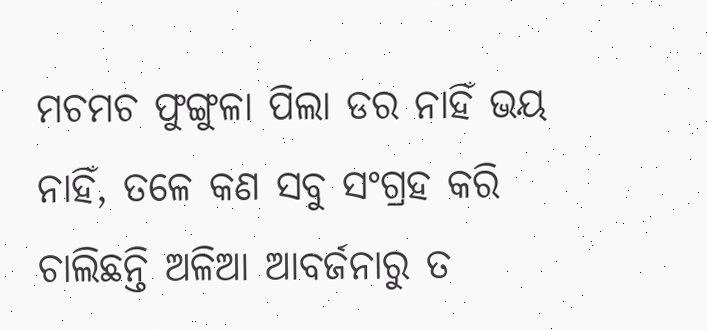ମଚମଚ ଫୁଙ୍ଗୁଳା ପିଲା ଡର ନାହିଁ ଭୟ ନାହିଁ, ତଳେ କଣ ସବୁ ସଂଗ୍ରହ କରି ଚାଲିଛନ୍ତି ଅଳିଆ ଆବର୍ଜନାରୁ ତ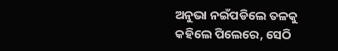ଅନୁଭା ନଇଁପଡିଲେ ତଳକୁ କହିଲେ ପିଲେରେ, ସେଠି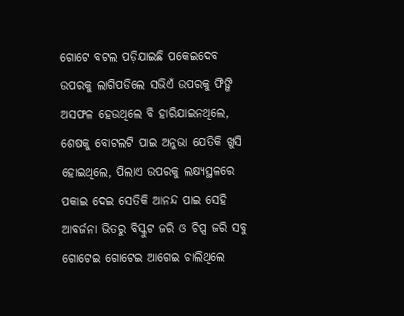ଗୋଟେ ବଟଲ ପଡ଼ିଯାଇଛି ପକେଇଦେବ ଉପରକୁ ଲାଗିପଡିଲେ ସଭିଏଁ ଉପରକୁ ଫିଙ୍ଗି ଅସଫଳ ହେଉଥିଲେ ବି ହାରିଯାଇନଥିଲେ, ଶେଷକୁ ବୋଟଲଟି ପାଇ ଅନୁଭା ଯେତିକି ଖୁସି ହୋଇଥିଲେ, ପିଲାଏ ଉପରକୁ ଲକ୍ଷ୍ୟସ୍ଥଳରେ ପକାଇ ଦେଇ ସେତିକି ଆନନ୍ଦ ପାଇ ସେହି ଆବର୍ଜନା ଭିତରୁ ବିସ୍କୁଟ ଜରି ଓ ଚିପ୍ସ ଜରି ସବୁ ଗୋଟେଇ ଗୋଟେଇ ଆଗେଇ ଚାଲିଥିଲେ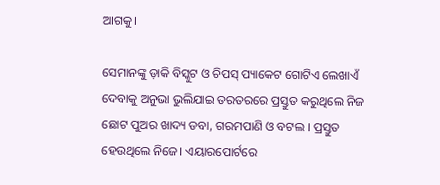ଆଗକୁ।

ସେମାନଙ୍କୁ ଡ଼ାକି ବିସ୍କୁଟ ଓ ଚିପସ୍ ପ୍ୟାକେଟ ଗୋଟିଏ ଲେଖାଏଁ ଦେବାକୁ ଅନୁଭା ଭୁଲିଯାଇ ତରତରରେ ପ୍ରସ୍ତୁତ କରୁଥିଲେ ନିଜ ଛୋଟ ପୁଅର ଖାଦ୍ୟ ଡବା, ଗରମପାଣି ଓ ବଟଲ । ପ୍ରସ୍ତୁତ ହେଉଥିଲେ ନିଜେ। ଏୟାରପୋର୍ଟରେ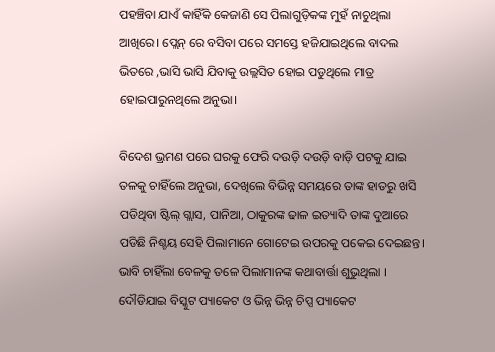ପହଞ୍ଚିବା ଯାଏଁ କାହିଁକି କେଜାଣି ସେ ପିଲାଗୁଡ଼ିକଙ୍କ ମୁହଁ ନାଚୁଥିଲା ଆଖିରେ। ପ୍ଲେନ୍ ରେ ବସିବା ପରେ ସମସ୍ତେ ହଜିଯାଇଥିଲେ ବାଦଲ ଭିତରେ ,ଭାସି ଭାସି ଯିବାକୁ ଉଲ୍ଲସିତ ହୋଇ ପଡୁଥିଲେ ମାତ୍ର ହୋଇପାରୁନଥିଲେ ଅନୁଭା।

ବିଦେଶ ଭ୍ରମଣ ପରେ ଘରକୁ ଫେରି ଦଉଡ଼ି ଦଉଡ଼ି ବାଡ଼ି ପଟକୁ ଯାଇ ତଳକୁ ଚାହିଁଲେ ଅନୁଭା, ଦେଖିଲେ ବିଭିନ୍ନ ସମୟରେ ତାଙ୍କ ହାତରୁ ଖସି ପଡିଥିବା ଷ୍ଟିଲ୍ ଗ୍ଲାସ, ପାନିଆ, ଠାକୁରଙ୍କ ଢାଳ ଇତ୍ୟାଦି ତାଙ୍କ ଦୁଆରେ ପଡିଛି ନିଶ୍ଚୟ ସେହି ପିଲାମାନେ ଗୋଟେଇ ଉପରକୁ ପକେଇ ଦେଇଛନ୍ତ। ଭାବି ଚାହିଁଲା ବେଳକୁ ତଳେ ପିଲାମାନଙ୍କ କଥାବାର୍ତ୍ତା ଶୁଭୁଥିଲା । ଦୌଡିଯାଇ ବିସ୍କୁଟ ପ୍ୟାକେଟ ଓ ଭିନ୍ନ ଭିନ୍ନ ଚିପ୍ସ ପ୍ୟାକେଟ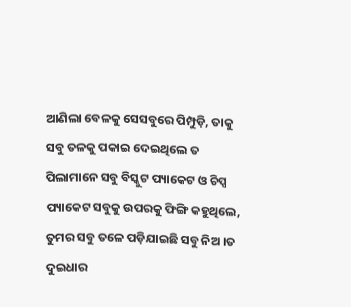ଆଣିଲା ବେଳକୁ ସେସବୁରେ ପିମ୍ପୁଡ଼ି, ତାକୁ ସବୁ ତଳକୁ ପକାଇ ଦେଇଥିଲେ ତ ପିଲାମାନେ ସବୁ ବିସ୍କୁଟ ପ୍ୟାକେଟ ଓ ଚିପ୍ସ ପ୍ୟାକେଟ ସବୁକୁ ଉପରକୁ ଫିଙ୍ଗି କହୁଥିଲେ, ତୁମର ସବୁ ତଳେ ପଡ଼ିଯାଇଛି ସବୁ ନିଅ ।ତ ଦୁଇଧାର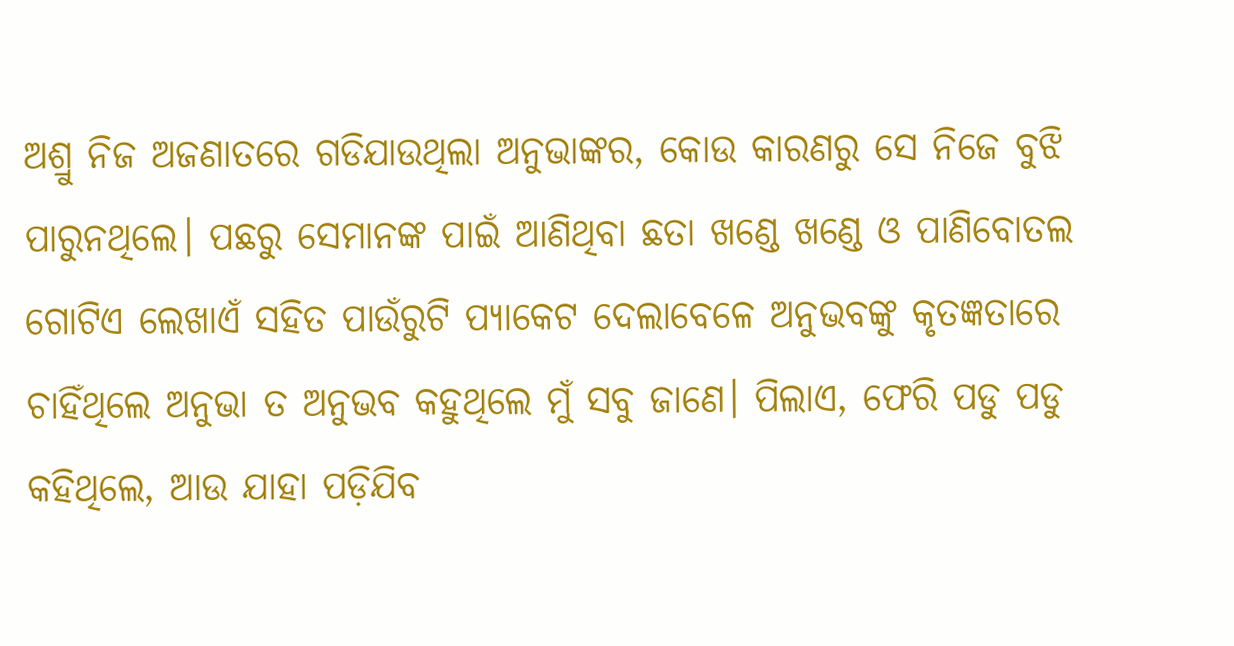ଅଶ୍ରୁ ନିଜ ଅଜଣାତରେ ଗଡିଯାଉଥିଲା ଅନୁଭାଙ୍କର, କୋଉ କାରଣରୁ ସେ ନିଜେ ବୁଝି ପାରୁନଥିଲେ। ପଛରୁ ସେମାନଙ୍କ ପାଇଁ ଆଣିଥିବା ଛତା ଖଣ୍ଡେ ଖଣ୍ଡେ ଓ ପାଣିବୋତଲ ଗୋଟିଏ ଲେଖାଏଁ ସହିତ ପାଉଁରୁଟି ପ୍ୟାକେଟ ଦେଲାବେଳେ ଅନୁଭବଙ୍କୁ କୃତଜ୍ଞତାରେ ଚାହିଁଥିଲେ ଅନୁଭା ତ ଅନୁଭବ କହୁଥିଲେ ମୁଁ ସବୁ ଜାଣେ। ପିଲାଏ, ଫେରି ପଡୁ ପଡୁ କହିଥିଲେ, ଆଉ ଯାହା ପଡ଼ିଯିବ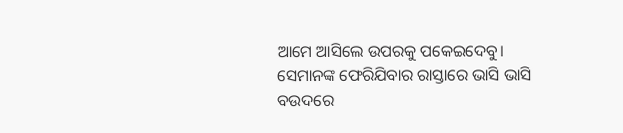ଆମେ ଆସିଲେ ଉପରକୁ ପକେଇଦେବୁ। ସେମାନଙ୍କ ଫେରିଯିବାର ରାସ୍ତାରେ ଭାସି ଭାସି ବଉଦରେ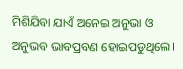ମିଶିଯିବା ଯାଏଁ ଅନେଇ ଅନୁଭା ଓ ଅନୁଭବ ଭାବପ୍ରବଣ ହୋଇପଡୁଥିଲେ।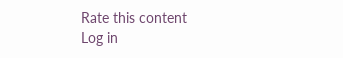Rate this content
Log in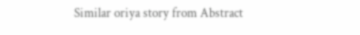Similar oriya story from Abstract